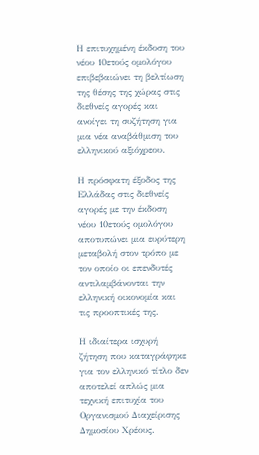Η επιτυχημένη έκδοση του νέου 10ετούς ομολόγου επιβεβαιώνει τη βελτίωση της θέσης της χώρας στις διεθνείς αγορές και ανοίγει τη συζήτηση για μια νέα αναβάθμιση του ελληνικού αξιόχρεου.

Η πρόσφατη έξοδος της Ελλάδας στις διεθνείς αγορές με την έκδοση νέου 10ετούς ομολόγου αποτυπώνει μια ευρύτερη μεταβολή στον τρόπο με τον οποίο οι επενδυτές αντιλαμβάνονται την ελληνική οικονομία και τις προοπτικές της.

Η ιδιαίτερα ισχυρή ζήτηση που καταγράφηκε για τον ελληνικό τίτλο δεν αποτελεί απλώς μια τεχνική επιτυχία του Οργανισμού Διαχείρισης Δημοσίου Χρέους.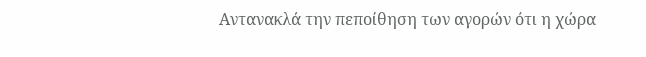Αντανακλά την πεποίθηση των αγορών ότι η χώρα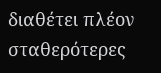διαθέτει πλέον σταθερότερες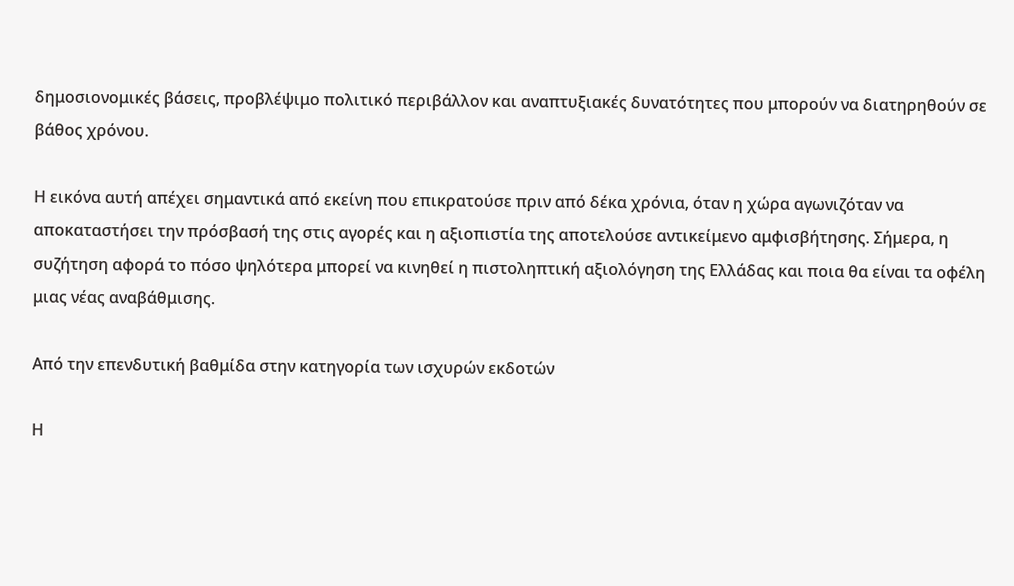δημοσιονομικές βάσεις, προβλέψιμο πολιτικό περιβάλλον και αναπτυξιακές δυνατότητες που μπορούν να διατηρηθούν σε βάθος χρόνου.

Η εικόνα αυτή απέχει σημαντικά από εκείνη που επικρατούσε πριν από δέκα χρόνια, όταν η χώρα αγωνιζόταν να αποκαταστήσει την πρόσβασή της στις αγορές και η αξιοπιστία της αποτελούσε αντικείμενο αμφισβήτησης. Σήμερα, η συζήτηση αφορά το πόσο ψηλότερα μπορεί να κινηθεί η πιστοληπτική αξιολόγηση της Ελλάδας και ποια θα είναι τα οφέλη μιας νέας αναβάθμισης.

Από την επενδυτική βαθμίδα στην κατηγορία των ισχυρών εκδοτών

Η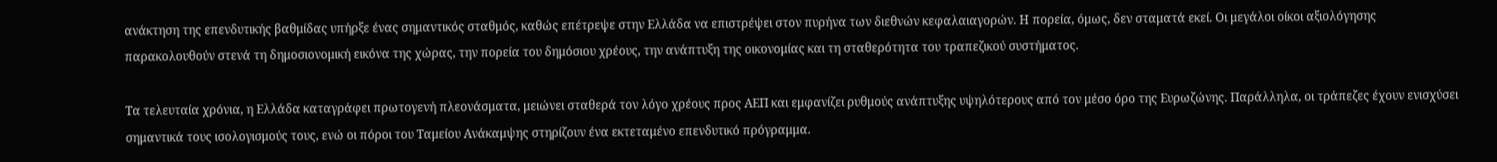ανάκτηση της επενδυτικής βαθμίδας υπήρξε ένας σημαντικός σταθμός, καθώς επέτρεψε στην Ελλάδα να επιστρέψει στον πυρήνα των διεθνών κεφαλαιαγορών. Η πορεία, όμως, δεν σταματά εκεί. Οι μεγάλοι οίκοι αξιολόγησης παρακολουθούν στενά τη δημοσιονομική εικόνα της χώρας, την πορεία του δημόσιου χρέους, την ανάπτυξη της οικονομίας και τη σταθερότητα του τραπεζικού συστήματος.

Τα τελευταία χρόνια, η Ελλάδα καταγράφει πρωτογενή πλεονάσματα, μειώνει σταθερά τον λόγο χρέους προς ΑΕΠ και εμφανίζει ρυθμούς ανάπτυξης υψηλότερους από τον μέσο όρο της Ευρωζώνης. Παράλληλα, οι τράπεζες έχουν ενισχύσει σημαντικά τους ισολογισμούς τους, ενώ οι πόροι του Ταμείου Ανάκαμψης στηρίζουν ένα εκτεταμένο επενδυτικό πρόγραμμα.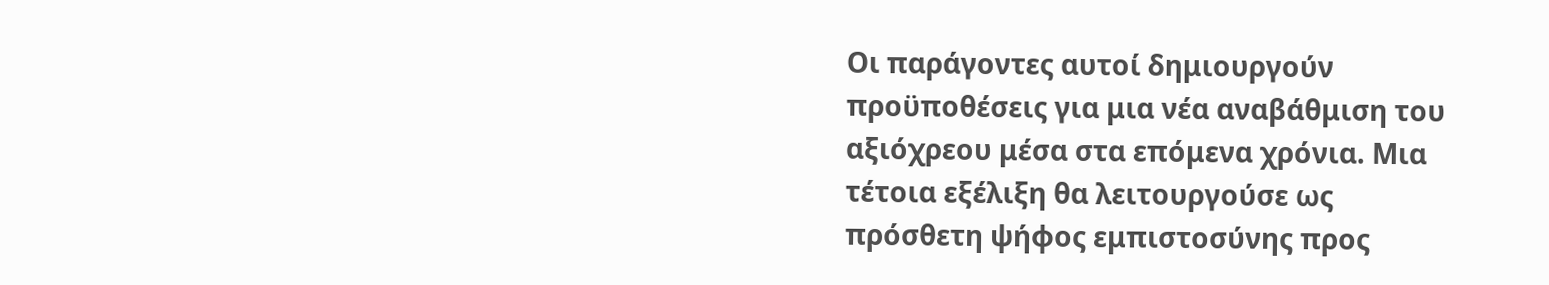Οι παράγοντες αυτοί δημιουργούν προϋποθέσεις για μια νέα αναβάθμιση του αξιόχρεου μέσα στα επόμενα χρόνια. Μια τέτοια εξέλιξη θα λειτουργούσε ως πρόσθετη ψήφος εμπιστοσύνης προς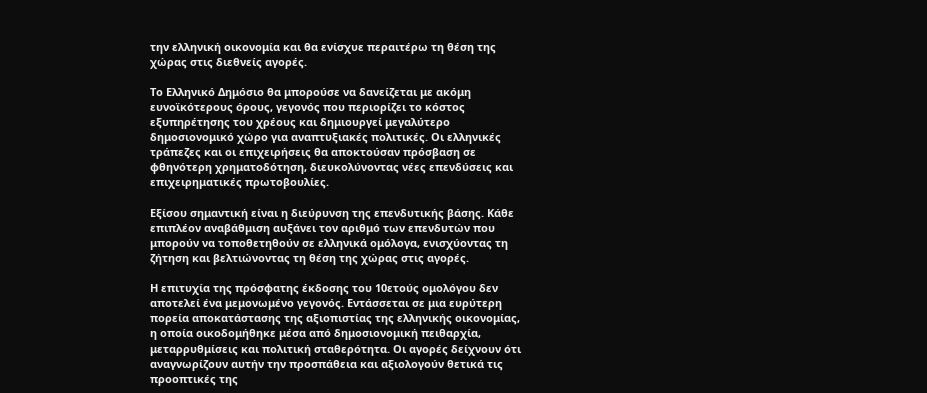την ελληνική οικονομία και θα ενίσχυε περαιτέρω τη θέση της χώρας στις διεθνείς αγορές.

Το Ελληνικό Δημόσιο θα μπορούσε να δανείζεται με ακόμη ευνοϊκότερους όρους, γεγονός που περιορίζει το κόστος εξυπηρέτησης του χρέους και δημιουργεί μεγαλύτερο δημοσιονομικό χώρο για αναπτυξιακές πολιτικές. Οι ελληνικές τράπεζες και οι επιχειρήσεις θα αποκτούσαν πρόσβαση σε φθηνότερη χρηματοδότηση, διευκολύνοντας νέες επενδύσεις και επιχειρηματικές πρωτοβουλίες.

Εξίσου σημαντική είναι η διεύρυνση της επενδυτικής βάσης. Κάθε επιπλέον αναβάθμιση αυξάνει τον αριθμό των επενδυτών που μπορούν να τοποθετηθούν σε ελληνικά ομόλογα, ενισχύοντας τη ζήτηση και βελτιώνοντας τη θέση της χώρας στις αγορές.

Η επιτυχία της πρόσφατης έκδοσης του 10ετούς ομολόγου δεν αποτελεί ένα μεμονωμένο γεγονός. Εντάσσεται σε μια ευρύτερη πορεία αποκατάστασης της αξιοπιστίας της ελληνικής οικονομίας, η οποία οικοδομήθηκε μέσα από δημοσιονομική πειθαρχία, μεταρρυθμίσεις και πολιτική σταθερότητα. Οι αγορές δείχνουν ότι αναγνωρίζουν αυτήν την προσπάθεια και αξιολογούν θετικά τις προοπτικές της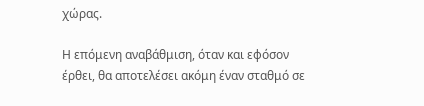χώρας.

Η επόμενη αναβάθμιση, όταν και εφόσον έρθει, θα αποτελέσει ακόμη έναν σταθμό σε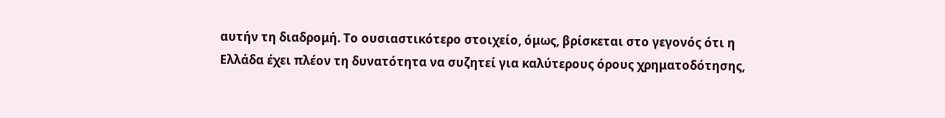αυτήν τη διαδρομή. Το ουσιαστικότερο στοιχείο, όμως, βρίσκεται στο γεγονός ότι η Ελλάδα έχει πλέον τη δυνατότητα να συζητεί για καλύτερους όρους χρηματοδότησης,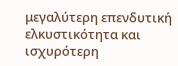μεγαλύτερη επενδυτική ελκυστικότητα και ισχυρότερη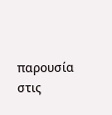παρουσία στις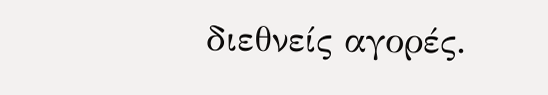διεθνείς αγορές.